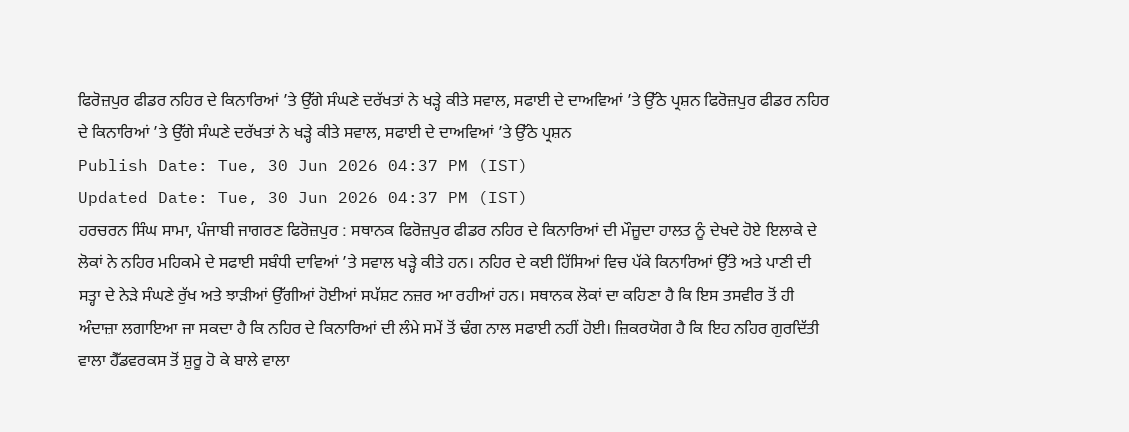ਫਿਰੋਜ਼ਪੁਰ ਫੀਡਰ ਨਹਿਰ ਦੇ ਕਿਨਾਰਿਆਂ ’ਤੇ ਉੱਗੇ ਸੰਘਣੇ ਦਰੱਖਤਾਂ ਨੇ ਖੜ੍ਹੇ ਕੀਤੇ ਸਵਾਲ, ਸਫਾਈ ਦੇ ਦਾਅਵਿਆਂ ’ਤੇ ਉੱਠੇ ਪ੍ਰਸ਼ਨ ਫਿਰੋਜ਼ਪੁਰ ਫੀਡਰ ਨਹਿਰ ਦੇ ਕਿਨਾਰਿਆਂ ’ਤੇ ਉੱਗੇ ਸੰਘਣੇ ਦਰੱਖਤਾਂ ਨੇ ਖੜ੍ਹੇ ਕੀਤੇ ਸਵਾਲ, ਸਫਾਈ ਦੇ ਦਾਅਵਿਆਂ ’ਤੇ ਉੱਠੇ ਪ੍ਰਸ਼ਨ
Publish Date: Tue, 30 Jun 2026 04:37 PM (IST)
Updated Date: Tue, 30 Jun 2026 04:37 PM (IST)
ਹਰਚਰਨ ਸਿੰਘ ਸਾਮਾ, ਪੰਜਾਬੀ ਜਾਗਰਣ ਫਿਰੋਜ਼ਪੁਰ : ਸਥਾਨਕ ਫਿਰੋਜ਼ਪੁਰ ਫੀਡਰ ਨਹਿਰ ਦੇ ਕਿਨਾਰਿਆਂ ਦੀ ਮੌਜ਼ੂਦਾ ਹਾਲਤ ਨੂੰ ਦੇਖਦੇ ਹੋਏ ਇਲਾਕੇ ਦੇ ਲੋਕਾਂ ਨੇ ਨਹਿਰ ਮਹਿਕਮੇ ਦੇ ਸਫਾਈ ਸਬੰਧੀ ਦਾਵਿਆਂ ’ਤੇ ਸਵਾਲ ਖੜ੍ਹੇ ਕੀਤੇ ਹਨ। ਨਹਿਰ ਦੇ ਕਈ ਹਿੱਸਿਆਂ ਵਿਚ ਪੱਕੇ ਕਿਨਾਰਿਆਂ ਉੱਤੇ ਅਤੇ ਪਾਣੀ ਦੀ ਸਤ੍ਹਾ ਦੇ ਨੇੜੇ ਸੰਘਣੇ ਰੁੱਖ ਅਤੇ ਝਾੜੀਆਂ ਉੱਗੀਆਂ ਹੋਈਆਂ ਸਪੱਸ਼ਟ ਨਜ਼ਰ ਆ ਰਹੀਆਂ ਹਨ। ਸਥਾਨਕ ਲੋਕਾਂ ਦਾ ਕਹਿਣਾ ਹੈ ਕਿ ਇਸ ਤਸਵੀਰ ਤੋਂ ਹੀ ਅੰਦਾਜ਼ਾ ਲਗਾਇਆ ਜਾ ਸਕਦਾ ਹੈ ਕਿ ਨਹਿਰ ਦੇ ਕਿਨਾਰਿਆਂ ਦੀ ਲੰਮੇ ਸਮੇਂ ਤੋਂ ਢੰਗ ਨਾਲ ਸਫਾਈ ਨਹੀਂ ਹੋਈ। ਜ਼ਿਕਰਯੋਗ ਹੈ ਕਿ ਇਹ ਨਹਿਰ ਗੁਰਦਿੱਤੀ ਵਾਲਾ ਹੈੱਡਵਰਕਸ ਤੋਂ ਸ਼ੁਰੂ ਹੋ ਕੇ ਬਾਲੇ ਵਾਲਾ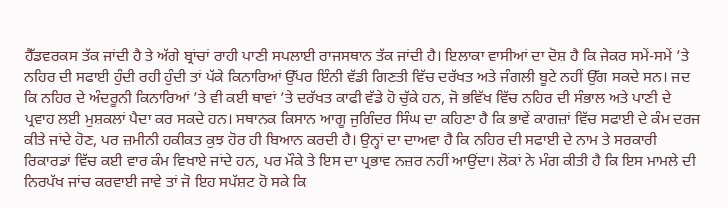ਹੈੱਡਵਰਕਸ ਤੱਕ ਜਾਂਦੀ ਹੈ ਤੇ ਅੱਗੇ ਬ੍ਰਾਂਚਾਂ ਰਾਹੀ ਪਾਣੀ ਸਪਲਾਈ ਰਾਜਸਥਾਨ ਤੱਕ ਜਾਂਦੀ ਹੈ। ਇਲਾਕਾ ਵਾਸੀਆਂ ਦਾ ਦੋਸ਼ ਹੈ ਕਿ ਜੇਕਰ ਸਮੇਂ-ਸਮੇਂ ’ਤੇ ਨਹਿਰ ਦੀ ਸਫਾਈ ਹੁੰਦੀ ਰਹੀ ਹੁੰਦੀ ਤਾਂ ਪੱਕੇ ਕਿਨਾਰਿਆਂ ਉੱਪਰ ਇੰਨੀ ਵੱਡੀ ਗਿਣਤੀ ਵਿੱਚ ਦਰੱਖਤ ਅਤੇ ਜੰਗਲੀ ਬੂਟੇ ਨਹੀਂ ਉੱਗ ਸਕਦੇ ਸਨ। ਜਦ ਕਿ ਨਹਿਰ ਦੇ ਅੰਦਰੂਨੀ ਕਿਨਾਰਿਆਂ ’ਤੇ ਵੀ ਕਈ ਥਾਵਾਂ ’ਤੇ ਦਰੱਖਤ ਕਾਫੀ ਵੱਡੇ ਹੋ ਚੁੱਕੇ ਹਨ, ਜੋ ਭਵਿੱਖ ਵਿੱਚ ਨਹਿਰ ਦੀ ਸੰਭਾਲ ਅਤੇ ਪਾਣੀ ਦੇ ਪ੍ਰਵਾਹ ਲਈ ਮੁਸ਼ਕਲਾਂ ਪੈਦਾ ਕਰ ਸਕਦੇ ਹਨ। ਸਥਾਨਕ ਕਿਸਾਨ ਆਗੂ ਜੁਗਿੰਦਰ ਸਿੰਘ ਦਾ ਕਹਿਣਾ ਹੈ ਕਿ ਭਾਵੇਂ ਕਾਗਜ਼ਾਂ ਵਿੱਚ ਸਫਾਈ ਦੇ ਕੰਮ ਦਰਜ ਕੀਤੇ ਜਾਂਦੇ ਹੋਣ, ਪਰ ਜ਼ਮੀਨੀ ਹਕੀਕਤ ਕੁਝ ਹੋਰ ਹੀ ਬਿਆਨ ਕਰਦੀ ਹੈ। ਉਨ੍ਹਾਂ ਦਾ ਦਾਅਵਾ ਹੈ ਕਿ ਨਹਿਰ ਦੀ ਸਫਾਈ ਦੇ ਨਾਮ ਤੇ ਸਰਕਾਰੀ ਰਿਕਾਰਡਾਂ ਵਿੱਚ ਕਈ ਵਾਰ ਕੰਮ ਵਿਖਾਏ ਜਾਂਦੇ ਹਨ, ਪਰ ਮੌਕੇ ਤੇ ਇਸ ਦਾ ਪ੍ਰਭਾਵ ਨਜ਼ਰ ਨਹੀਂ ਆਉਂਦਾ। ਲੋਕਾਂ ਨੇ ਮੰਗ ਕੀਤੀ ਹੈ ਕਿ ਇਸ ਮਾਮਲੇ ਦੀ ਨਿਰਪੱਖ ਜਾਂਚ ਕਰਵਾਈ ਜਾਵੇ ਤਾਂ ਜੋ ਇਹ ਸਪੱਸ਼ਟ ਹੋ ਸਕੇ ਕਿ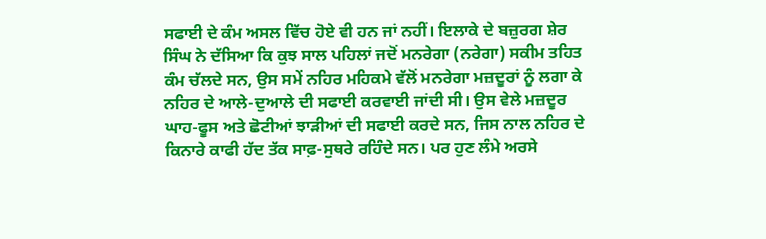ਸਫਾਈ ਦੇ ਕੰਮ ਅਸਲ ਵਿੱਚ ਹੋਏ ਵੀ ਹਨ ਜਾਂ ਨਹੀਂ। ਇਲਾਕੇ ਦੇ ਬਜ਼ੁਰਗ ਸ਼ੇਰ ਸਿੰਘ ਨੇ ਦੱਸਿਆ ਕਿ ਕੁਝ ਸਾਲ ਪਹਿਲਾਂ ਜਦੋਂ ਮਨਰੇਗਾ (ਨਰੇਗਾ) ਸਕੀਮ ਤਹਿਤ ਕੰਮ ਚੱਲਦੇ ਸਨ, ਉਸ ਸਮੇਂ ਨਹਿਰ ਮਹਿਕਮੇ ਵੱਲੋਂ ਮਨਰੇਗਾ ਮਜ਼ਦੂਰਾਂ ਨੂੰ ਲਗਾ ਕੇ ਨਹਿਰ ਦੇ ਆਲੇ-ਦੁਆਲੇ ਦੀ ਸਫਾਈ ਕਰਵਾਈ ਜਾਂਦੀ ਸੀ। ਉਸ ਵੇਲੇ ਮਜ਼ਦੂਰ ਘਾਹ-ਫੂਸ ਅਤੇ ਛੋਟੀਆਂ ਝਾੜੀਆਂ ਦੀ ਸਫਾਈ ਕਰਦੇ ਸਨ, ਜਿਸ ਨਾਲ ਨਹਿਰ ਦੇ ਕਿਨਾਰੇ ਕਾਫੀ ਹੱਦ ਤੱਕ ਸਾਫ਼-ਸੁਥਰੇ ਰਹਿੰਦੇ ਸਨ। ਪਰ ਹੁਣ ਲੰਮੇ ਅਰਸੇ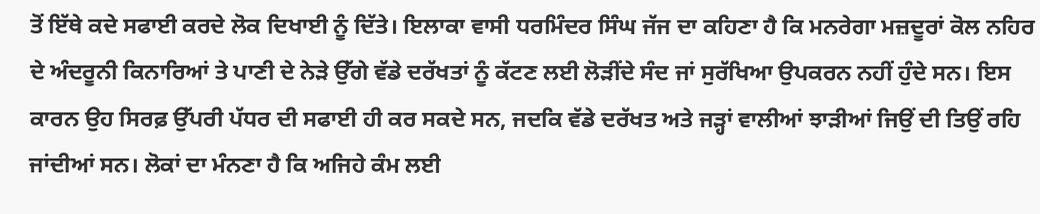ਤੋਂ ਇੱਥੇ ਕਦੇ ਸਫਾਈ ਕਰਦੇ ਲੋਕ ਦਿਖਾਈ ਨੂੰ ਦਿੱਤੇ। ਇਲਾਕਾ ਵਾਸੀ ਧਰਮਿੰਦਰ ਸਿੰਘ ਜੱਜ ਦਾ ਕਹਿਣਾ ਹੈ ਕਿ ਮਨਰੇਗਾ ਮਜ਼ਦੂਰਾਂ ਕੋਲ ਨਹਿਰ ਦੇ ਅੰਦਰੂਨੀ ਕਿਨਾਰਿਆਂ ਤੇ ਪਾਣੀ ਦੇ ਨੇੜੇ ਉੱਗੇ ਵੱਡੇ ਦਰੱਖਤਾਂ ਨੂੰ ਕੱਟਣ ਲਈ ਲੋੜੀਂਦੇ ਸੰਦ ਜਾਂ ਸੁਰੱਖਿਆ ਉਪਕਰਨ ਨਹੀਂ ਹੁੰਦੇ ਸਨ। ਇਸ ਕਾਰਨ ਉਹ ਸਿਰਫ਼ ਉੱਪਰੀ ਪੱਧਰ ਦੀ ਸਫਾਈ ਹੀ ਕਰ ਸਕਦੇ ਸਨ, ਜਦਕਿ ਵੱਡੇ ਦਰੱਖਤ ਅਤੇ ਜੜ੍ਹਾਂ ਵਾਲੀਆਂ ਝਾੜੀਆਂ ਜਿਉਂ ਦੀ ਤਿਉਂ ਰਹਿ ਜਾਂਦੀਆਂ ਸਨ। ਲੋਕਾਂ ਦਾ ਮੰਨਣਾ ਹੈ ਕਿ ਅਜਿਹੇ ਕੰਮ ਲਈ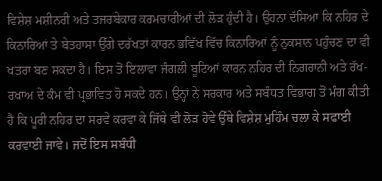ਵਿਸ਼ੇਸ਼ ਮਸ਼ੀਨਰੀ ਅਤੇ ਤਜਰਬੇਕਾਰ ਕਰਮਚਾਰੀਆਂ ਦੀ ਲੋੜ ਹੁੰਦੀ ਹੈ। ਉਹਨਾ ਦੱਸਿਆ ਕਿ ਨਹਿਰ ਦੇ ਕਿਨਾਰਿਆਂ ਤੇ ਬੇਤਹਾਸਾ ਉੱਗੇ ਦਰੱਖਤਾਂ ਕਾਰਨ ਭਵਿੱਖ ਵਿੱਚ ਕਿਨਾਰਿਆਂ ਨੂੰ ਨੁਕਸਾਨ ਪਹੁੰਚਣ ਦਾ ਵੀ ਖਤਰਾ ਬਣ ਸਕਦਾ ਹੈ। ਇਸ ਤੋਂ ਇਲਾਵਾ ਜੰਗਲੀ ਬੂਟਿਆਂ ਕਾਰਨ ਨਹਿਰ ਦੀ ਨਿਗਰਾਨੀ ਅਤੇ ਰੱਖ-ਰਖਾਅ ਦੇ ਕੰਮ ਵੀ ਪ੍ਰਭਾਵਿਤ ਹੋ ਸਕਦੇ ਹਨ। ਉਨ੍ਹਾਂ ਨੇ ਸਰਕਾਰ ਅਤੇ ਸਬੰਧਤ ਵਿਭਾਗ ਤੋਂ ਮੰਗ ਕੀਤੀ ਹੈ ਕਿ ਪੂਰੀ ਨਹਿਰ ਦਾ ਸਰਵੇ ਕਰਵਾ ਕੇ ਜਿੱਥੇ ਵੀ ਲੋੜ ਹੋਵੇ ਉੱਥੇ ਵਿਸ਼ੇਸ਼ ਮੁਹਿੰਮ ਚਲਾ ਕੇ ਸਫਾਈ ਕਰਵਾਈ ਜਾਵੇ। ਜਦੋਂ ਇਸ ਸਬੰਧੀ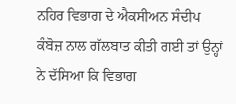ਨਹਿਰ ਵਿਭਾਗ ਦੇ ਐਕਸੀਅਨ ਸੰਦੀਪ ਕੰਬੋਜ਼ ਨਾਲ ਗੱਲਬਾਤ ਕੀਤੀ ਗਈ ਤਾਂ ਉਨ੍ਹਾਂ ਨੇ ਦੱਸਿਆ ਕਿ ਵਿਭਾਗ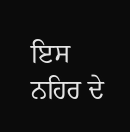ਇਸ ਨਹਿਰ ਦੇ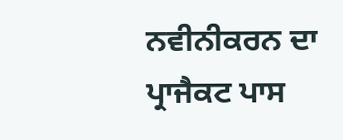ਨਵੀਨੀਕਰਨ ਦਾ ਪ੍ਰਾਜੈਕਟ ਪਾਸ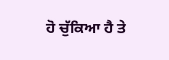ਹੋ ਚੁੱਕਿਆ ਹੈ ਤੇ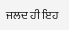ਜਲਦ ਹੀ ਇਹ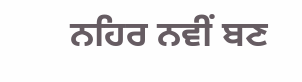ਨਹਿਰ ਨਵੀਂ ਬਣ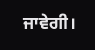ਜਾਵੇਗੀ।